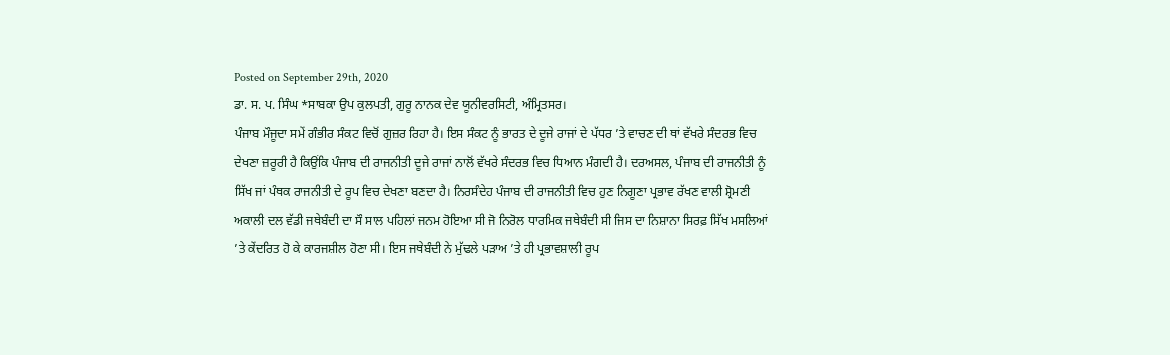Posted on September 29th, 2020
ਡਾ. ਸ. ਪ. ਸਿੰਘ *ਸਾਬਕਾ ਉਪ ਕੁਲਪਤੀ, ਗੁਰੂ ਨਾਨਕ ਦੇਵ ਯੂਨੀਵਰਸਿਟੀ, ਅੰਮ੍ਰਿਤਸਰ।
ਪੰਜਾਬ ਮੌਜੂਦਾ ਸਮੇਂ ਗੰਭੀਰ ਸੰਕਟ ਵਿਚੋਂ ਗੁਜ਼ਰ ਰਿਹਾ ਹੈ। ਇਸ ਸੰਕਟ ਨੂੰ ਭਾਰਤ ਦੇ ਦੂਜੇ ਰਾਜਾਂ ਦੇ ਪੱਧਰ ’ਤੇ ਵਾਚਣ ਦੀ ਥਾਂ ਵੱਖਰੇ ਸੰਦਰਭ ਵਿਚ ਦੇਖਣਾ ਜ਼ਰੂਰੀ ਹੈ ਕਿਉਂਕਿ ਪੰਜਾਬ ਦੀ ਰਾਜਨੀਤੀ ਦੂਜੇ ਰਾਜਾਂ ਨਾਲੋਂ ਵੱਖਰੇ ਸੰਦਰਭ ਵਿਚ ਧਿਆਨ ਮੰਗਦੀ ਹੈ। ਦਰਅਸਲ, ਪੰਜਾਬ ਦੀ ਰਾਜਨੀਤੀ ਨੂੰ ਸਿੱਖ ਜਾਂ ਪੰਥਕ ਰਾਜਨੀਤੀ ਦੇ ਰੂਪ ਵਿਚ ਦੇਖਣਾ ਬਣਦਾ ਹੈ। ਨਿਰਸੰਦੇਹ ਪੰਜਾਬ ਦੀ ਰਾਜਨੀਤੀ ਵਿਚ ਹੁਣ ਨਿਗੂਣਾ ਪ੍ਰਭਾਵ ਰੱਖਣ ਵਾਲੀ ਸ਼੍ਰੋਮਣੀ ਅਕਾਲੀ ਦਲ ਵੱਡੀ ਜਥੇਬੰਦੀ ਦਾ ਸੌ ਸਾਲ ਪਹਿਲਾਂ ਜਨਮ ਹੋਇਆ ਸੀ ਜੋ ਨਿਰੋਲ ਧਾਰਮਿਕ ਜਥੇਬੰਦੀ ਸੀ ਜਿਸ ਦਾ ਨਿਸ਼ਾਨਾ ਸਿਰਫ਼ ਸਿੱਖ ਮਸਲਿਆਂ ’ਤੇ ਕੇਂਦਰਿਤ ਹੋ ਕੇ ਕਾਰਜਸ਼ੀਲ ਹੋਣਾ ਸੀ। ਇਸ ਜਥੇਬੰਦੀ ਨੇ ਮੁੱਢਲੇ ਪੜਾਅ ’ਤੇ ਹੀ ਪ੍ਰਭਾਵਸ਼ਾਲੀ ਰੂਪ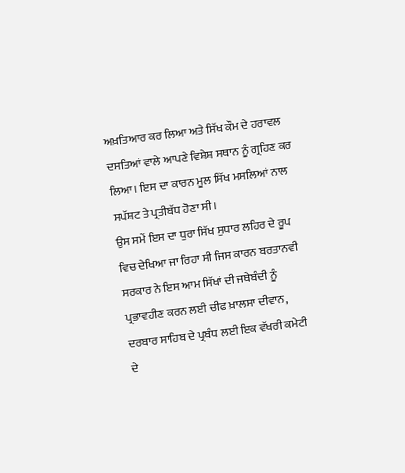ਅਖ਼ਤਿਆਰ ਕਰ ਲਿਆ ਅਤੇ ਸਿੱਖ ਕੌਮ ਦੇ ਹਰਾਵਲ ਦਸਤਿਆਂ ਵਾਲੇ ਆਪਣੇ ਵਿਸ਼ੇਸ਼ ਸਥਾਨ ਨੂੰ ਗ੍ਰਹਿਣ ਕਰ ਲਿਆ। ਇਸ ਦਾ ਕਾਰਨ ਮੂਲ ਸਿੱਖ ਮਸਲਿਆਂ ਨਾਲ ਸਪੱਸ਼ਟ ਤੇ ਪ੍ਰਤੀਬੱਧ ਹੋਣਾ ਸੀ।
ਉਸ ਸਮੇਂ ਇਸ ਦਾ ਧੁਰਾ ਸਿੱਖ ਸੁਧਾਰ ਲਹਿਰ ਦੇ ਰੂਪ ਵਿਚ ਦੇਖਿਆ ਜਾ ਰਿਹਾ ਸੀ ਜਿਸ ਕਾਰਨ ਬਰਤਾਨਵੀ ਸਰਕਾਰ ਨੇ ਇਸ ਆਮ ਸਿੱਖਾਂ ਦੀ ਜਥੇਬੰਦੀ ਨੂੰ ਪ੍ਰਭਾਵਹੀਣ ਕਰਨ ਲਈ ਚੀਫ ਖ਼ਾਲਸਾ ਦੀਵਾਨ, ਦਰਬਾਰ ਸਾਹਿਬ ਦੇ ਪ੍ਰਬੰਧ ਲਈ ਇਕ ਵੱਖਰੀ ਕਮੇਟੀ ਦੇ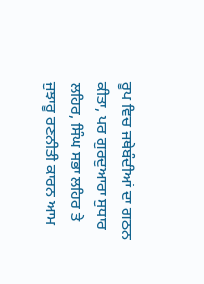ਰੂਪ ਵਿਚ ਜਥੇਬੰਦੀਆਂ ਦਾ ਗਠਨ ਕੀਤਾ, ਪਰ ਗੁਰਦੁਆਰਾ ਸੁਧਾਰ ਲਹਿਰ, ਸਿੰਘ ਸਭਾ ਲਹਿਰ ਤੇ ਜੁਝਾਰੂ ਰਣਨੀਤੀ ਕਾਰਨ ਆਮ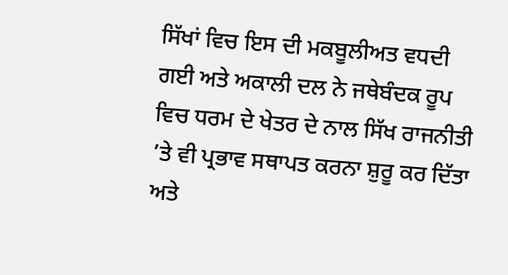ਸਿੱਖਾਂ ਵਿਚ ਇਸ ਦੀ ਮਕਬੂਲੀਅਤ ਵਧਦੀ ਗਈ ਅਤੇ ਅਕਾਲੀ ਦਲ ਨੇ ਜਥੇਬੰਦਕ ਰੂਪ ਵਿਚ ਧਰਮ ਦੇ ਖੇਤਰ ਦੇ ਨਾਲ ਸਿੱਖ ਰਾਜਨੀਤੀ ’ਤੇ ਵੀ ਪ੍ਰਭਾਵ ਸਥਾਪਤ ਕਰਨਾ ਸ਼ੁਰੂ ਕਰ ਦਿੱਤਾ ਅਤੇ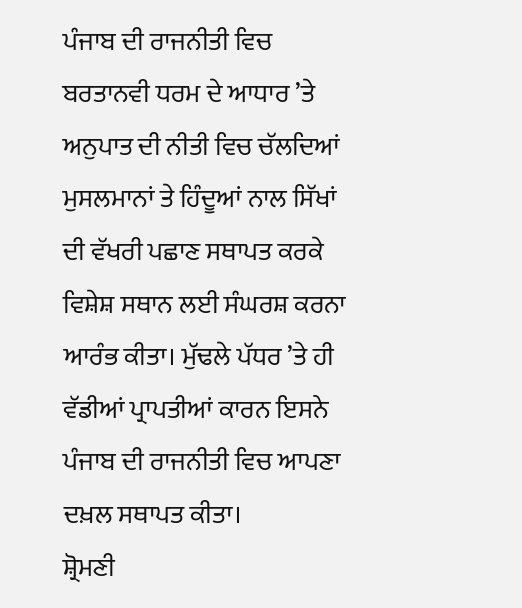ਪੰਜਾਬ ਦੀ ਰਾਜਨੀਤੀ ਵਿਚ ਬਰਤਾਨਵੀ ਧਰਮ ਦੇ ਆਧਾਰ ’ਤੇ ਅਨੁਪਾਤ ਦੀ ਨੀਤੀ ਵਿਚ ਚੱਲਦਿਆਂ ਮੁਸਲਮਾਨਾਂ ਤੇ ਹਿੰਦੂਆਂ ਨਾਲ ਸਿੱਖਾਂ ਦੀ ਵੱਖਰੀ ਪਛਾਣ ਸਥਾਪਤ ਕਰਕੇ ਵਿਸ਼ੇਸ਼ ਸਥਾਨ ਲਈ ਸੰਘਰਸ਼ ਕਰਨਾ ਆਰੰਭ ਕੀਤਾ। ਮੁੱਢਲੇ ਪੱਧਰ ’ਤੇ ਹੀ ਵੱਡੀਆਂ ਪ੍ਰਾਪਤੀਆਂ ਕਾਰਨ ਇਸਨੇ ਪੰਜਾਬ ਦੀ ਰਾਜਨੀਤੀ ਵਿਚ ਆਪਣਾ ਦਖ਼ਲ ਸਥਾਪਤ ਕੀਤਾ।
ਸ਼੍ਰੋਮਣੀ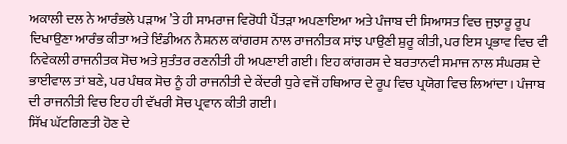ਅਕਾਲੀ ਦਲ ਨੇ ਆਰੰਭਲੇ ਪੜਾਅ ’ਤੇ ਹੀ ਸਾਮਰਾਜ ਵਿਰੋਧੀ ਪੈਂਤੜਾ ਅਪਣਾਇਆ ਅਤੇ ਪੰਜਾਬ ਦੀ ਸਿਆਸਤ ਵਿਚ ਜੁਝਾਰੂ ਰੂਪ ਦਿਖਾਉਣਾ ਆਰੰਭ ਕੀਤਾ ਅਤੇ ਇੰਡੀਅਨ ਨੈਸ਼ਨਲ ਕਾਂਗਰਸ ਨਾਲ ਰਾਜਨੀਤਕ ਸਾਂਝ ਪਾਉਣੀ ਸ਼ੁਰੂ ਕੀਤੀ, ਪਰ ਇਸ ਪ੍ਰਭਾਵ ਵਿਚ ਵੀ ਨਿਵੇਕਲੀ ਰਾਜਨੀਤਕ ਸੋਚ ਅਤੇ ਸੁਤੰਤਰ ਰਣਨੀਤੀ ਹੀ ਅਪਣਾਈ ਗਈ। ਇਹ ਕਾਂਗਰਸ ਦੇ ਬਰਤਾਨਵੀ ਸਮਾਜ ਨਾਲ ਸੰਘਰਸ਼ ਦੇ ਭਾਈਵਾਲ ਤਾਂ ਬਣੇ, ਪਰ ਪੰਥਕ ਸੋਚ ਨੂੰ ਹੀ ਰਾਜਨੀਤੀ ਦੇ ਕੇਂਦਰੀ ਧੁਰੇ ਵਜੋਂ ਹਥਿਆਰ ਦੇ ਰੂਪ ਵਿਚ ਪ੍ਰਯੋਗ ਵਿਚ ਲਿਆਂਦਾ। ਪੰਜਾਬ ਦੀ ਰਾਜਨੀਤੀ ਵਿਚ ਇਹ ਹੀ ਵੱਖਰੀ ਸੋਚ ਪ੍ਰਵਾਨ ਕੀਤੀ ਗਈ।
ਸਿੱਖ ਘੱਟਗਿਣਤੀ ਹੋਣ ਦੇ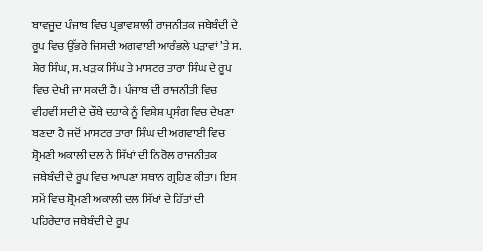ਬਾਵਜੂਦ ਪੰਜਾਬ ਵਿਚ ਪ੍ਰਭਾਵਸ਼ਾਲੀ ਰਾਜਨੀਤਕ ਜਥੇਬੰਦੀ ਦੇ ਰੂਪ ਵਿਚ ਉੱਭਰੇ ਜਿਸਦੀ ਅਗਵਾਈ ਆਰੰਭਲੇ ਪੜਾਵਾਂ ’ਤੇ ਸ. ਸ਼ੇਰ ਸਿੰਘ, ਸ. ਖੜਕ ਸਿੰਘ ਤੇ ਮਾਸਟਰ ਤਾਰਾ ਸਿੰਘ ਦੇ ਰੂਪ ਵਿਚ ਦੇਖੀ ਜਾ ਸਕਦੀ ਹੈ। ਪੰਜਾਬ ਦੀ ਰਾਜਨੀਤੀ ਵਿਚ ਵੀਹਵੀਂ ਸਦੀ ਦੇ ਚੌਥੇ ਦਹਾਕੇ ਨੂੰ ਵਿਸ਼ੇਸ਼ ਪ੍ਰਸੰਗ ਵਿਚ ਦੇਖਣਾ ਬਣਦਾ ਹੈ ਜਦੋਂ ਮਾਸਟਰ ਤਾਰਾ ਸਿੰਘ ਦੀ ਅਗਵਾਈ ਵਿਚ ਸ਼੍ਰੋਮਣੀ ਅਕਾਲੀ ਦਲ ਨੇ ਸਿੱਖਾਂ ਦੀ ਨਿਰੋਲ ਰਾਜਨੀਤਕ ਜਥੇਬੰਦੀ ਦੇ ਰੂਪ ਵਿਚ ਆਪਣਾ ਸਥਾਨ ਗ੍ਰਹਿਣ ਕੀਤਾ। ਇਸ ਸਮੇਂ ਵਿਚ ਸ਼੍ਰੋਮਣੀ ਅਕਾਲੀ ਦਲ ਸਿੱਖਾਂ ਦੇ ਹਿੱਤਾਂ ਦੀ ਪਹਿਰੇਦਾਰ ਜਥੇਬੰਦੀ ਦੇ ਰੂਪ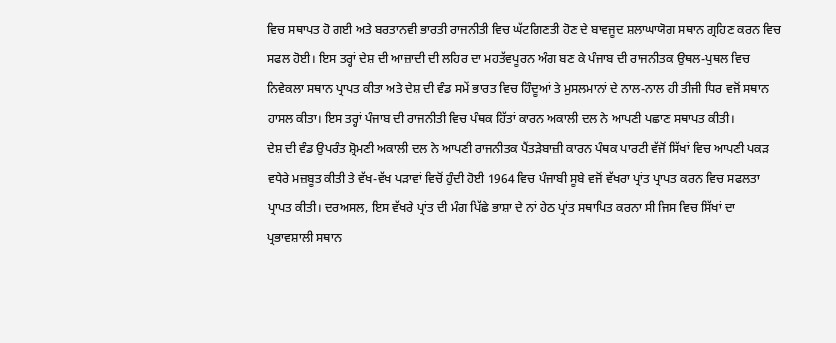ਵਿਚ ਸਥਾਪਤ ਹੋ ਗਈ ਅਤੇ ਬਰਤਾਨਵੀ ਭਾਰਤੀ ਰਾਜਨੀਤੀ ਵਿਚ ਘੱਟਗਿਣਤੀ ਹੋਣ ਦੇ ਬਾਵਜੂਦ ਸ਼ਲਾਘਾਯੋਗ ਸਥਾਨ ਗ੍ਰਹਿਣ ਕਰਨ ਵਿਚ ਸਫਲ ਹੋਈ। ਇਸ ਤਰ੍ਹਾਂ ਦੇਸ਼ ਦੀ ਆਜ਼ਾਦੀ ਦੀ ਲਹਿਰ ਦਾ ਮਹਤੱਵਪੂਰਨ ਅੰਗ ਬਣ ਕੇ ਪੰਜਾਬ ਦੀ ਰਾਜਨੀਤਕ ਉਥਲ-ਪੁਥਲ ਵਿਚ ਨਿਵੇਕਲਾ ਸਥਾਨ ਪ੍ਰਾਪਤ ਕੀਤਾ ਅਤੇ ਦੇਸ਼ ਦੀ ਵੰਡ ਸਮੇਂ ਭਾਰਤ ਵਿਚ ਹਿੰਦੂਆਂ ਤੇ ਮੁਸਲਮਾਨਾਂ ਦੇ ਨਾਲ-ਨਾਲ ਹੀ ਤੀਜੀ ਧਿਰ ਵਜੋਂ ਸਥਾਨ ਹਾਸਲ ਕੀਤਾ। ਇਸ ਤਰ੍ਹਾਂ ਪੰਜਾਬ ਦੀ ਰਾਜਨੀਤੀ ਵਿਚ ਪੰਥਕ ਹਿੱਤਾਂ ਕਾਰਨ ਅਕਾਲੀ ਦਲ ਨੇ ਆਪਣੀ ਪਛਾਣ ਸਥਾਪਤ ਕੀਤੀ।
ਦੇਸ਼ ਦੀ ਵੰਡ ਉਪਰੰਤ ਸ਼੍ਰੋਮਣੀ ਅਕਾਲੀ ਦਲ ਨੇ ਆਪਣੀ ਰਾਜਨੀਤਕ ਪੈਂਤੜੇਬਾਜ਼ੀ ਕਾਰਨ ਪੰਥਕ ਪਾਰਟੀ ਵੱਜੋਂ ਸਿੱਖਾਂ ਵਿਚ ਆਪਣੀ ਪਕੜ ਵਧੇਰੇ ਮਜ਼ਬੂਤ ਕੀਤੀ ਤੇ ਵੱਖ-ਵੱਖ ਪੜਾਵਾਂ ਵਿਚੋਂ ਹੁੰਦੀ ਹੋਈ 1964 ਵਿਚ ਪੰਜਾਬੀ ਸੂਬੇ ਵਜੋਂ ਵੱਖਰਾ ਪ੍ਰਾਂਤ ਪ੍ਰਾਪਤ ਕਰਨ ਵਿਚ ਸਫਲਤਾ ਪ੍ਰਾਪਤ ਕੀਤੀ। ਦਰਅਸਲ, ਇਸ ਵੱਖਰੇ ਪ੍ਰਾਂਤ ਦੀ ਮੰਗ ਪਿੱਛੇ ਭਾਸ਼ਾ ਦੇ ਨਾਂ ਹੇਠ ਪ੍ਰਾਂਤ ਸਥਾਪਿਤ ਕਰਨਾ ਸੀ ਜਿਸ ਵਿਚ ਸਿੱਖਾਂ ਦਾ ਪ੍ਰਭਾਵਸ਼ਾਲੀ ਸਥਾਨ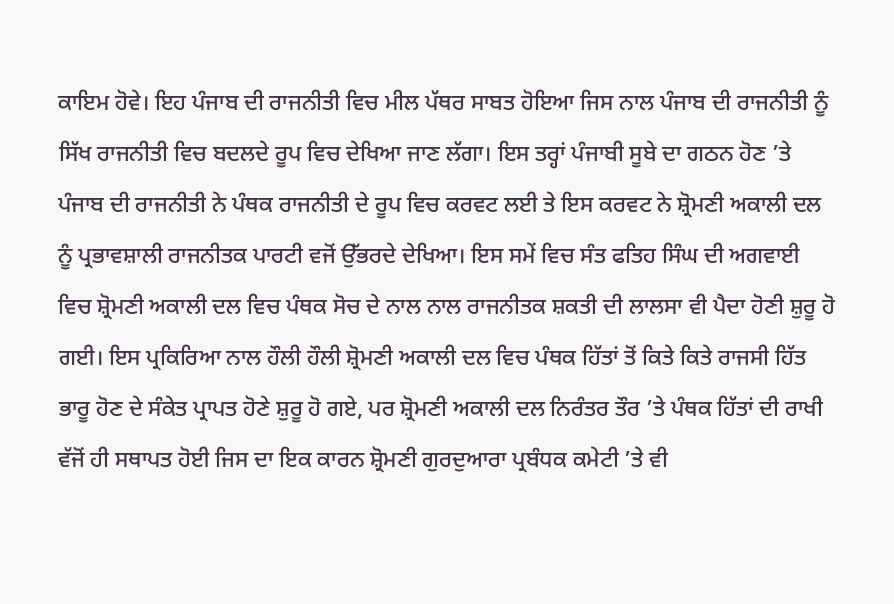ਕਾਇਮ ਹੋਵੇ। ਇਹ ਪੰਜਾਬ ਦੀ ਰਾਜਨੀਤੀ ਵਿਚ ਮੀਲ ਪੱਥਰ ਸਾਬਤ ਹੋਇਆ ਜਿਸ ਨਾਲ ਪੰਜਾਬ ਦੀ ਰਾਜਨੀਤੀ ਨੂੰ ਸਿੱਖ ਰਾਜਨੀਤੀ ਵਿਚ ਬਦਲਦੇ ਰੂਪ ਵਿਚ ਦੇਖਿਆ ਜਾਣ ਲੱਗਾ। ਇਸ ਤਰ੍ਹਾਂ ਪੰਜਾਬੀ ਸੂਬੇ ਦਾ ਗਠਨ ਹੋਣ ’ਤੇ ਪੰਜਾਬ ਦੀ ਰਾਜਨੀਤੀ ਨੇ ਪੰਥਕ ਰਾਜਨੀਤੀ ਦੇ ਰੂਪ ਵਿਚ ਕਰਵਟ ਲਈ ਤੇ ਇਸ ਕਰਵਟ ਨੇ ਸ਼੍ਰੋਮਣੀ ਅਕਾਲੀ ਦਲ ਨੂੰ ਪ੍ਰਭਾਵਸ਼ਾਲੀ ਰਾਜਨੀਤਕ ਪਾਰਟੀ ਵਜੋਂ ਉੱਭਰਦੇ ਦੇਖਿਆ। ਇਸ ਸਮੇਂ ਵਿਚ ਸੰਤ ਫਤਿਹ ਸਿੰਘ ਦੀ ਅਗਵਾਈ ਵਿਚ ਸ਼੍ਰੋਮਣੀ ਅਕਾਲੀ ਦਲ ਵਿਚ ਪੰਥਕ ਸੋਚ ਦੇ ਨਾਲ ਨਾਲ ਰਾਜਨੀਤਕ ਸ਼ਕਤੀ ਦੀ ਲਾਲਸਾ ਵੀ ਪੈਦਾ ਹੋਣੀ ਸ਼ੁਰੂ ਹੋ ਗਈ। ਇਸ ਪ੍ਰਕਿਰਿਆ ਨਾਲ ਹੌਲੀ ਹੌਲੀ ਸ਼੍ਰੋਮਣੀ ਅਕਾਲੀ ਦਲ ਵਿਚ ਪੰਥਕ ਹਿੱਤਾਂ ਤੋਂ ਕਿਤੇ ਕਿਤੇ ਰਾਜਸੀ ਹਿੱਤ ਭਾਰੂ ਹੋਣ ਦੇ ਸੰਕੇਤ ਪ੍ਰਾਪਤ ਹੋਣੇ ਸ਼ੁਰੂ ਹੋ ਗਏ, ਪਰ ਸ਼੍ਰੋਮਣੀ ਅਕਾਲੀ ਦਲ ਨਿਰੰਤਰ ਤੌਰ ’ਤੇ ਪੰਥਕ ਹਿੱਤਾਂ ਦੀ ਰਾਖੀ ਵੱਜੋਂ ਹੀ ਸਥਾਪਤ ਹੋਈ ਜਿਸ ਦਾ ਇਕ ਕਾਰਨ ਸ਼੍ਰੋਮਣੀ ਗੁਰਦੁਆਰਾ ਪ੍ਰਬੰਧਕ ਕਮੇਟੀ ’ਤੇ ਵੀ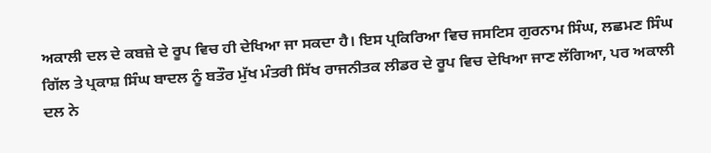ਅਕਾਲੀ ਦਲ ਦੇ ਕਬਜ਼ੇ ਦੇ ਰੂਪ ਵਿਚ ਹੀ ਦੇਖਿਆ ਜਾ ਸਕਦਾ ਹੈ। ਇਸ ਪ੍ਰਕਿਰਿਆ ਵਿਚ ਜਸਟਿਸ ਗੁਰਨਾਮ ਸਿੰਘ, ਲਛਮਣ ਸਿੰਘ ਗਿੱਲ ਤੇ ਪ੍ਰਕਾਸ਼ ਸਿੰਘ ਬਾਦਲ ਨੂੰ ਬਤੌਰ ਮੁੱਖ ਮੰਤਰੀ ਸਿੱਖ ਰਾਜਨੀਤਕ ਲੀਡਰ ਦੇ ਰੂਪ ਵਿਚ ਦੇਖਿਆ ਜਾਣ ਲੱਗਿਆ, ਪਰ ਅਕਾਲੀ ਦਲ ਨੇ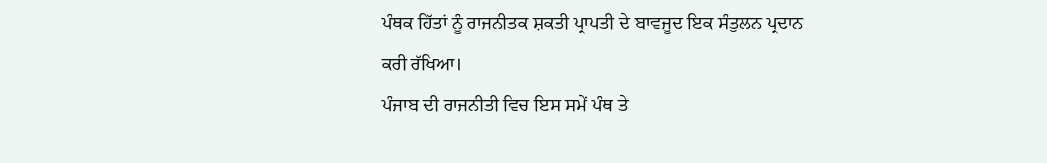ਪੰਥਕ ਹਿੱਤਾਂ ਨੂੰ ਰਾਜਨੀਤਕ ਸ਼ਕਤੀ ਪ੍ਰਾਪਤੀ ਦੇ ਬਾਵਜੂਦ ਇਕ ਸੰਤੁਲਨ ਪ੍ਰਦਾਨ ਕਰੀ ਰੱਖਿਆ।
ਪੰਜਾਬ ਦੀ ਰਾਜਨੀਤੀ ਵਿਚ ਇਸ ਸਮੇਂ ਪੰਥ ਤੇ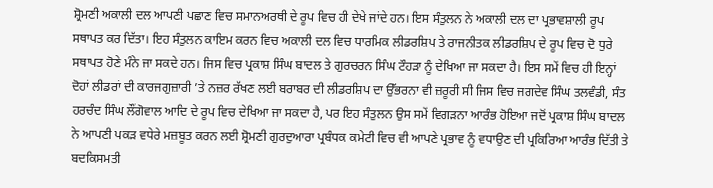ਸ਼੍ਰੋਮਣੀ ਅਕਾਲੀ ਦਲ ਆਪਣੀ ਪਛਾਣ ਵਿਚ ਸਮਾਨਅਰਥੀ ਦੇ ਰੂਪ ਵਿਚ ਹੀ ਦੇਖੇ ਜਾਂਦੇ ਹਨ। ਇਸ ਸੰਤੁਲਨ ਨੇ ਅਕਾਲੀ ਦਲ ਦਾ ਪ੍ਰਭਾਵਸ਼ਾਲੀ ਰੂਪ ਸਥਾਪਤ ਕਰ ਦਿੱਤਾ। ਇਹ ਸੰਤੁਲਨ ਕਾਇਮ ਕਰਨ ਵਿਚ ਅਕਾਲੀ ਦਲ ਵਿਚ ਧਾਰਮਿਕ ਲੀਡਰਸ਼ਿਪ ਤੇ ਰਾਜਨੀਤਕ ਲੀਡਰਸ਼ਿਪ ਦੇ ਰੂਪ ਵਿਚ ਦੋ ਧੁਰੇ ਸਥਾਪਤ ਹੋਣੇ ਮੰਨੇ ਜਾ ਸਕਦੇ ਹਨ। ਜਿਸ ਵਿਚ ਪ੍ਰਕਾਸ਼ ਸਿੰਘ ਬਾਦਲ ਤੇ ਗੁਰਚਰਨ ਸਿੰਘ ਟੌਹੜਾ ਨੂੰ ਦੇਖਿਆ ਜਾ ਸਕਦਾ ਹੈ। ਇਸ ਸਮੇਂ ਵਿਚ ਹੀ ਇਨ੍ਹਾਂ ਦੋਹਾਂ ਲੀਡਰਾਂ ਦੀ ਕਾਰਜਗੁਜ਼ਾਰੀ ’ਤੇ ਨਜ਼ਰ ਰੱਖਣ ਲਈ ਬਰਾਬਰ ਦੀ ਲੀਡਰਸ਼ਿਪ ਦਾ ਉੱਭਰਨਾ ਵੀ ਜ਼ਰੂਰੀ ਸੀ ਜਿਸ ਵਿਚ ਜਗਦੇਵ ਸਿੰਘ ਤਲਵੰਡੀ, ਸੰਤ ਹਰਚੰਦ ਸਿੰਘ ਲੌਂਗੋਵਾਲ ਆਦਿ ਦੇ ਰੂਪ ਵਿਚ ਦੇਖਿਆ ਜਾ ਸਕਦਾ ਹੈ, ਪਰ ਇਹ ਸੰਤੁਲਨ ਉਸ ਸਮੇਂ ਵਿਗੜਨਾ ਆਰੰਭ ਹੋਇਆ ਜਦੋਂ ਪ੍ਰਕਾਸ਼ ਸਿੰਘ ਬਾਦਲ ਨੇ ਆਪਣੀ ਪਕੜ ਵਧੇਰੇ ਮਜ਼ਬੂਤ ਕਰਨ ਲਈ ਸ਼੍ਰੋਮਣੀ ਗੁਰਦੁਆਰਾ ਪ੍ਰਬੰਧਕ ਕਮੇਟੀ ਵਿਚ ਵੀ ਆਪਣੇ ਪ੍ਰਭਾਵ ਨੂੰ ਵਧਾਉਣ ਦੀ ਪ੍ਰਕਿਰਿਆ ਆਰੰਭ ਦਿੱਤੀ ਤੇ ਬਦਕਿਸਮਤੀ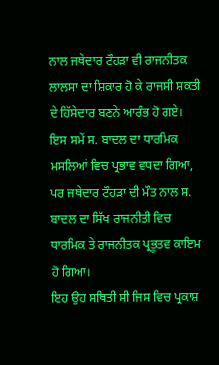ਨਾਲ ਜਥੇਦਾਰ ਟੌਹੜਾ ਵੀ ਰਾਜਨੀਤਕ ਲਾਲਸਾ ਦਾ ਸ਼ਿਕਾਰ ਹੋ ਕੇ ਰਾਜਸੀ ਸ਼ਕਤੀ ਦੇ ਹਿੱਸੇਦਾਰ ਬਣਨੇ ਆਰੰਭ ਹੋ ਗਏ। ਇਸ ਸਮੇਂ ਸ. ਬਾਦਲ ਦਾ ਧਾਰਮਿਕ ਮਸਲਿਆਂ ਵਿਚ ਪ੍ਰਭਾਵ ਵਧਦਾ ਗਿਆ, ਪਰ ਜਥੇਦਾਰ ਟੌਹੜਾ ਦੀ ਮੌਤ ਨਾਲ ਸ. ਬਾਦਲ ਦਾ ਸਿੱਖ ਰਾਜਨੀਤੀ ਵਿਚ ਧਾਰਮਿਕ ਤੇ ਰਾਜਨੀਤਕ ਪ੍ਰਭੂਤਵ ਕਾਇਮ ਹੋ ਗਿਆ।
ਇਹ ਉਹ ਸਥਿਤੀ ਸੀ ਜਿਸ ਵਿਚ ਪ੍ਰਕਾਸ਼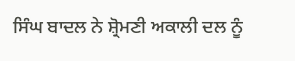ਸਿੰਘ ਬਾਦਲ ਨੇ ਸ਼੍ਰੋਮਣੀ ਅਕਾਲੀ ਦਲ ਨੂੰ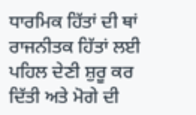ਧਾਰਮਿਕ ਹਿੱਤਾਂ ਦੀ ਥਾਂ ਰਾਜਨੀਤਕ ਹਿੱਤਾਂ ਲਈ ਪਹਿਲ ਦੇਣੀ ਸ਼ੁਰੂ ਕਰ ਦਿੱਤੀ ਅਤੇ ਮੋਗੇ ਦੀ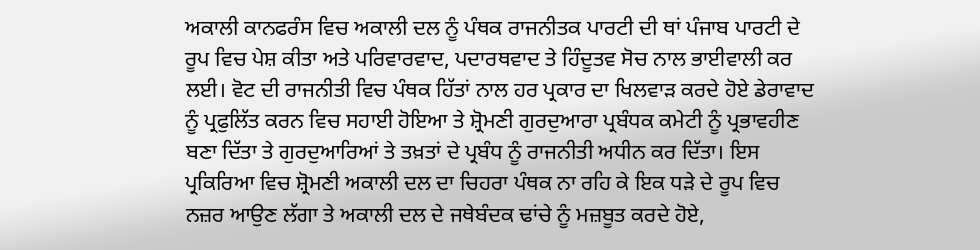ਅਕਾਲੀ ਕਾਨਫਰੰਸ ਵਿਚ ਅਕਾਲੀ ਦਲ ਨੂੰ ਪੰਥਕ ਰਾਜਨੀਤਕ ਪਾਰਟੀ ਦੀ ਥਾਂ ਪੰਜਾਬ ਪਾਰਟੀ ਦੇ ਰੂਪ ਵਿਚ ਪੇਸ਼ ਕੀਤਾ ਅਤੇ ਪਰਿਵਾਰਵਾਦ, ਪਦਾਰਥਵਾਦ ਤੇ ਹਿੰਦੂਤਵ ਸੋਚ ਨਾਲ ਭਾਈਵਾਲੀ ਕਰ ਲਈ। ਵੋਟ ਦੀ ਰਾਜਨੀਤੀ ਵਿਚ ਪੰਥਕ ਹਿੱਤਾਂ ਨਾਲ ਹਰ ਪ੍ਰਕਾਰ ਦਾ ਖਿਲਵਾੜ ਕਰਦੇ ਹੋਏ ਡੇਰਾਵਾਦ ਨੂੰ ਪ੍ਰਫੁਲਿੱਤ ਕਰਨ ਵਿਚ ਸਹਾਈ ਹੋਇਆ ਤੇ ਸ਼੍ਰੋਮਣੀ ਗੁਰਦੁਆਰਾ ਪ੍ਰਬੰਧਕ ਕਮੇਟੀ ਨੂੰ ਪ੍ਰਭਾਵਹੀਣ ਬਣਾ ਦਿੱਤਾ ਤੇ ਗੁਰਦੁਆਰਿਆਂ ਤੇ ਤਖ਼ਤਾਂ ਦੇ ਪ੍ਰਬੰਧ ਨੂੰ ਰਾਜਨੀਤੀ ਅਧੀਨ ਕਰ ਦਿੱਤਾ। ਇਸ ਪ੍ਰਕਿਰਿਆ ਵਿਚ ਸ਼੍ਰੋਮਣੀ ਅਕਾਲੀ ਦਲ ਦਾ ਚਿਹਰਾ ਪੰਥਕ ਨਾ ਰਹਿ ਕੇ ਇਕ ਧੜੇ ਦੇ ਰੂਪ ਵਿਚ ਨਜ਼ਰ ਆਉਣ ਲੱਗਾ ਤੇ ਅਕਾਲੀ ਦਲ ਦੇ ਜਥੇਬੰਦਕ ਢਾਂਚੇ ਨੂੰ ਮਜ਼ਬੂਤ ਕਰਦੇ ਹੋਏ,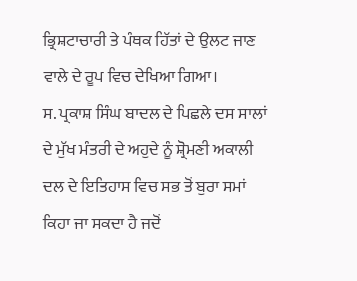ਭ੍ਰਿਸ਼ਟਾਚਾਰੀ ਤੇ ਪੰਥਕ ਹਿੱਤਾਂ ਦੇ ਉਲਟ ਜਾਣ ਵਾਲੇ ਦੇ ਰੂਪ ਵਿਚ ਦੇਖਿਆ ਗਿਆ।
ਸ. ਪ੍ਰਕਾਸ਼ ਸਿੰਘ ਬਾਦਲ ਦੇ ਪਿਛਲੇ ਦਸ ਸਾਲਾਂ ਦੇ ਮੁੱਖ ਮੰਤਰੀ ਦੇ ਅਹੁਦੇ ਨੂੰ ਸ਼੍ਰੋਮਣੀ ਅਕਾਲੀ ਦਲ ਦੇ ਇਤਿਹਾਸ ਵਿਚ ਸਭ ਤੋਂ ਬੁਰਾ ਸਮਾਂ ਕਿਹਾ ਜਾ ਸਕਦਾ ਹੈ ਜਦੋਂ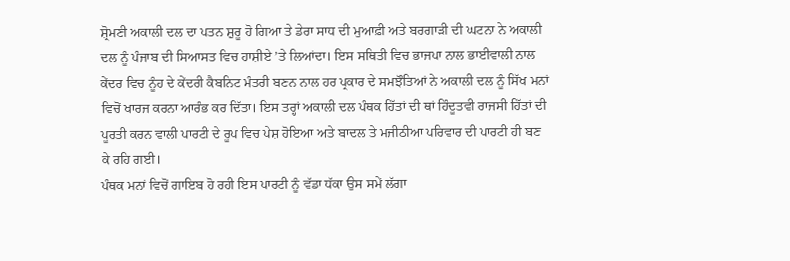ਸ਼੍ਰੋਮਣੀ ਅਕਾਲੀ ਦਲ ਦਾ ਪਤਨ ਸ਼ੁਰੂ ਹੋ ਗਿਆ ਤੇ ਡੇਰਾ ਸਾਧ ਦੀ ਮੁਆਫ਼ੀ ਅਤੇ ਬਰਗਾੜੀ ਦੀ ਘਟਨਾ ਨੇ ਅਕਾਲੀ ਦਲ ਨੂੰ ਪੰਜਾਬ ਦੀ ਸਿਆਸਤ ਵਿਚ ਹਾਸ਼ੀਏ ’ਤੇ ਲਿਆਂਦਾ। ਇਸ ਸਥਿਤੀ ਵਿਚ ਭਾਜਪਾ ਨਾਲ ਭਾਈਵਾਲੀ ਨਾਲ ਕੇਂਦਰ ਵਿਚ ਨੂੰਹ ਦੇ ਕੇਂਦਰੀ ਕੈਬਨਿਟ ਮੰਤਰੀ ਬਣਨ ਨਾਲ ਹਰ ਪ੍ਰਕਾਰ ਦੇ ਸਮਝੌਤਿਆਂ ਨੇ ਅਕਾਲੀ ਦਲ ਨੂੰ ਸਿੱਖ ਮਨਾਂ ਵਿਚੋਂ ਖਾਰਜ ਕਰਨਾ ਆਰੰਭ ਕਰ ਦਿੱਤਾ। ਇਸ ਤਰ੍ਹਾਂ ਅਕਾਲੀ ਦਲ ਪੰਥਕ ਹਿੱਤਾਂ ਦੀ ਥਾਂ ਹਿੰਦੂਤਵੀ ਰਾਜਸੀ ਹਿੱਤਾਂ ਦੀ ਪੂਰਤੀ ਕਰਨ ਵਾਲੀ ਪਾਰਟੀ ਦੇ ਰੂਪ ਵਿਚ ਪੇਸ਼ ਹੋਇਆ ਅਤੇ ਬਾਦਲ ਤੇ ਮਜੀਠੀਆ ਪਰਿਵਾਰ ਦੀ ਪਾਰਟੀ ਹੀ ਬਣ ਕੇ ਰਹਿ ਗਈ।
ਪੰਥਕ ਮਨਾਂ ਵਿਚੋਂ ਗਾਇਬ ਹੋ ਰਹੀ ਇਸ ਪਾਰਟੀ ਨੂੰ ਵੱਡਾ ਧੱਕਾ ਉਸ ਸਮੇਂ ਲੱਗਾ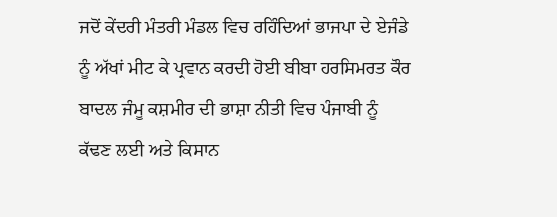ਜਦੋਂ ਕੇਂਦਰੀ ਮੰਤਰੀ ਮੰਡਲ ਵਿਚ ਰਹਿੰਦਿਆਂ ਭਾਜਪਾ ਦੇ ਏਜੰਡੇ ਨੂੰ ਅੱਖਾਂ ਮੀਟ ਕੇ ਪ੍ਰਵਾਨ ਕਰਦੀ ਹੋਈ ਬੀਬਾ ਹਰਸਿਮਰਤ ਕੌਰ ਬਾਦਲ ਜੰਮੂ ਕਸ਼ਮੀਰ ਦੀ ਭਾਸ਼ਾ ਨੀਤੀ ਵਿਚ ਪੰਜਾਬੀ ਨੂੰ ਕੱਢਣ ਲਈ ਅਤੇ ਕਿਸਾਨ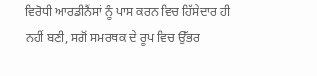ਵਿਰੋਧੀ ਆਰਡੀਨੈਂਸਾਂ ਨੂੰ ਪਾਸ ਕਰਨ ਵਿਚ ਹਿੱਸੇਦਾਰ ਹੀ ਨਹੀਂ ਬਣੀ, ਸਗੋਂ ਸਮਰਥਕ ਦੇ ਰੂਪ ਵਿਚ ਉੱਭਰ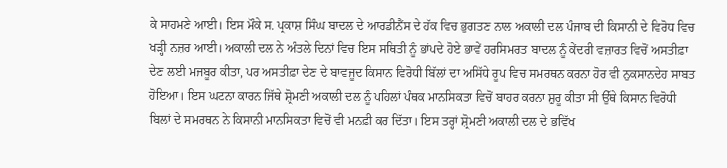ਕੇ ਸਾਹਮਣੇ ਆਈ। ਇਸ ਮੌਕੇ ਸ. ਪ੍ਰਕਾਸ਼ ਸਿੰਘ ਬਾਦਲ ਦੇ ਆਰਡੀਨੈਂਸ ਦੇ ਹੱਕ ਵਿਚ ਭੁਗਤਣ ਨਾਲ ਅਕਾਲੀ ਦਲ ਪੰਜਾਬ ਦੀ ਕਿਸਾਨੀ ਦੇ ਵਿਰੋਧ ਵਿਚ ਖੜ੍ਹੀ ਨਜ਼ਰ ਆਈ। ਅਕਾਲੀ ਦਲ ਨੇ ਅੰਤਲੇ ਦਿਨਾਂ ਵਿਚ ਇਸ ਸਥਿਤੀ ਨੂੰ ਭਾਂਪਦੇ ਹੋਏ ਭਾਵੇਂ ਹਰਸਿਮਰਤ ਬਾਦਲ ਨੂੰ ਕੇਂਦਰੀ ਵਜ਼ਾਰਤ ਵਿਚੋਂ ਅਸਤੀਫ਼ਾ ਦੇਣ ਲਈ ਮਜਬੂਰ ਕੀਤਾ, ਪਰ ਅਸਤੀਫ਼ਾ ਦੇਣ ਦੇ ਬਾਵਜੂਦ ਕਿਸਾਨ ਵਿਰੋਧੀ ਬਿੱਲਾਂ ਦਾ ਅਸਿੱਧੇ ਰੂਪ ਵਿਚ ਸਮਰਥਨ ਕਰਨਾ ਹੋਰ ਵੀ ਨੁਕਸਾਨਦੇਹ ਸਾਬਤ ਹੋਇਆ। ਇਸ ਘਟਨਾ ਕਾਰਨ ਜਿੱਥੇ ਸ਼੍ਰੋਮਣੀ ਅਕਾਲੀ ਦਲ ਨੂੰ ਪਹਿਲਾਂ ਪੰਥਕ ਮਾਨਸਿਕਤਾ ਵਿਚੋਂ ਬਾਹਰ ਕਰਨਾ ਸ਼ੁਰੂ ਕੀਤਾ ਸੀ ਉੱਥੇ ਕਿਸਾਨ ਵਿਰੋਧੀ ਬਿਲਾਂ ਦੇ ਸਮਰਥਨ ਨੇ ਕਿਸਾਨੀ ਮਾਨਸਿਕਤਾ ਵਿਚੋਂ ਵੀ ਮਨਫ਼ੀ ਕਰ ਦਿੱਤਾ। ਇਸ ਤਰ੍ਹਾਂ ਸ਼੍ਰੋਮਣੀ ਅਕਾਲੀ ਦਲ ਦੇ ਭਵਿੱਖ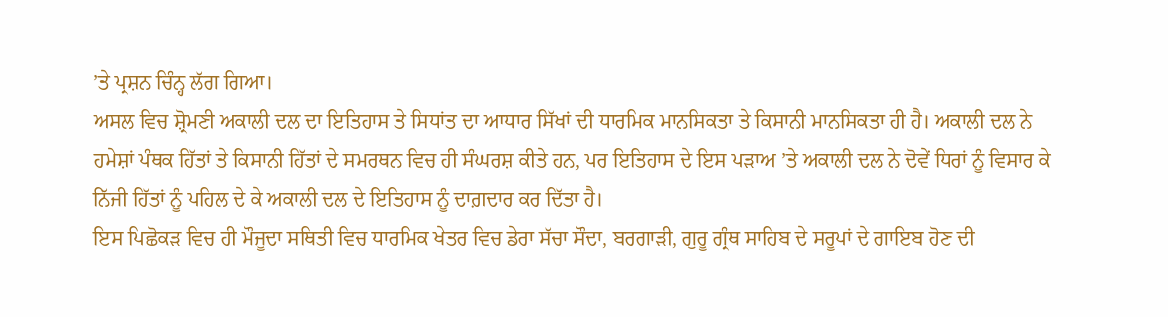’ਤੇ ਪ੍ਰਸ਼ਨ ਚਿੰਨ੍ਹ ਲੱਗ ਗਿਆ।
ਅਸਲ ਵਿਚ ਸ਼੍ਰੋਮਣੀ ਅਕਾਲੀ ਦਲ ਦਾ ਇਤਿਹਾਸ ਤੇ ਸਿਧਾਂਤ ਦਾ ਆਧਾਰ ਸਿੱਖਾਂ ਦੀ ਧਾਰਮਿਕ ਮਾਨਸਿਕਤਾ ਤੇ ਕਿਸਾਨੀ ਮਾਨਸਿਕਤਾ ਹੀ ਹੈ। ਅਕਾਲੀ ਦਲ ਨੇ ਹਮੇਸ਼ਾਂ ਪੰਥਕ ਹਿੱਤਾਂ ਤੇ ਕਿਸਾਨੀ ਹਿੱਤਾਂ ਦੇ ਸਮਰਥਨ ਵਿਚ ਹੀ ਸੰਘਰਸ਼ ਕੀਤੇ ਹਨ, ਪਰ ਇਤਿਹਾਸ ਦੇ ਇਸ ਪੜਾਅ ’ਤੇ ਅਕਾਲੀ ਦਲ ਨੇ ਦੋਵੇਂ ਧਿਰਾਂ ਨੂੰ ਵਿਸਾਰ ਕੇ ਨਿੱਜੀ ਹਿੱਤਾਂ ਨੂੰ ਪਹਿਲ ਦੇ ਕੇ ਅਕਾਲੀ ਦਲ ਦੇ ਇਤਿਹਾਸ ਨੂੰ ਦਾਗ਼ਦਾਰ ਕਰ ਦਿੱਤਾ ਹੈ।
ਇਸ ਪਿਛੋਕੜ ਵਿਚ ਹੀ ਮੌਜੂਦਾ ਸਥਿਤੀ ਵਿਚ ਧਾਰਮਿਕ ਖੇਤਰ ਵਿਚ ਡੇਰਾ ਸੱਚਾ ਸੌਦਾ, ਬਰਗਾੜੀ, ਗੁਰੂ ਗ੍ਰੰਥ ਸਾਹਿਬ ਦੇ ਸਰੂਪਾਂ ਦੇ ਗਾਇਬ ਹੋਣ ਦੀ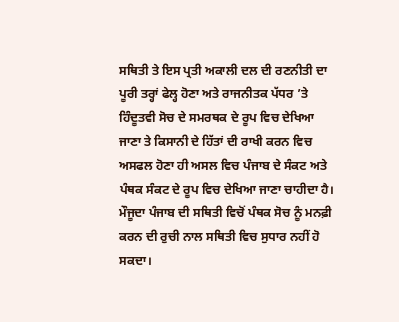ਸਥਿਤੀ ਤੇ ਇਸ ਪ੍ਰਤੀ ਅਕਾਲੀ ਦਲ ਦੀ ਰਣਨੀਤੀ ਦਾ ਪੂਰੀ ਤਰ੍ਹਾਂ ਫੇਲ੍ਹ ਹੋਣਾ ਅਤੇ ਰਾਜਨੀਤਕ ਪੱਧਰ ’ਤੇ ਹਿੰਦੂਤਵੀ ਸੋਚ ਦੇ ਸਮਰਥਕ ਦੇ ਰੂਪ ਵਿਚ ਦੇਖਿਆ ਜਾਣਾ ਤੇ ਕਿਸਾਨੀ ਦੇ ਹਿੱਤਾਂ ਦੀ ਰਾਖੀ ਕਰਨ ਵਿਚ ਅਸਫਲ ਹੋਣਾ ਹੀ ਅਸਲ ਵਿਚ ਪੰਜਾਬ ਦੇ ਸੰਕਟ ਅਤੇ ਪੰਥਕ ਸੰਕਟ ਦੇ ਰੂਪ ਵਿਚ ਦੇਖਿਆ ਜਾਣਾ ਚਾਹੀਦਾ ਹੈ। ਮੌਜੂਦਾ ਪੰਜਾਬ ਦੀ ਸਥਿਤੀ ਵਿਚੋਂ ਪੰਥਕ ਸੋਚ ਨੂੰ ਮਨਫ਼ੀ ਕਰਨ ਦੀ ਰੁਚੀ ਨਾਲ ਸਥਿਤੀ ਵਿਚ ਸੁਧਾਰ ਨਹੀਂ ਹੋ ਸਕਦਾ।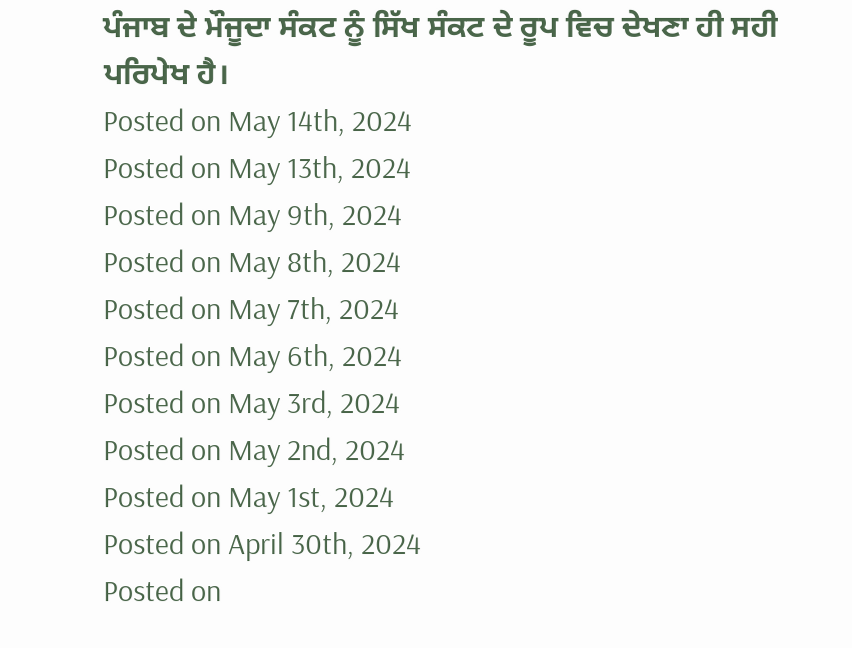ਪੰਜਾਬ ਦੇ ਮੌਜੂਦਾ ਸੰਕਟ ਨੂੰ ਸਿੱਖ ਸੰਕਟ ਦੇ ਰੂਪ ਵਿਚ ਦੇਖਣਾ ਹੀ ਸਹੀ ਪਰਿਪੇਖ ਹੈ।
Posted on May 14th, 2024
Posted on May 13th, 2024
Posted on May 9th, 2024
Posted on May 8th, 2024
Posted on May 7th, 2024
Posted on May 6th, 2024
Posted on May 3rd, 2024
Posted on May 2nd, 2024
Posted on May 1st, 2024
Posted on April 30th, 2024
Posted on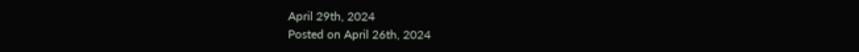April 29th, 2024
Posted on April 26th, 2024